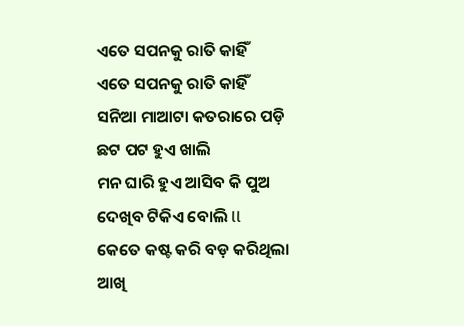ଏତେ ସପନକୁ ରାତି କାହିଁ
ଏତେ ସପନକୁ ରାତି କାହିଁ
ସନିଆ ମାଆଟା କତରାରେ ପଡ଼ି
ଛଟ ପଟ ହୁଏ ଖାଲି
ମନ ଘାରି ହୁଏ ଆସିବ କି ପୁଅ
ଦେଖିବ ଟିକିଏ ବୋଲି ll
କେତେ କଷ୍ଟ କରି ବଡ଼ କରିଥିଲା
ଆଖି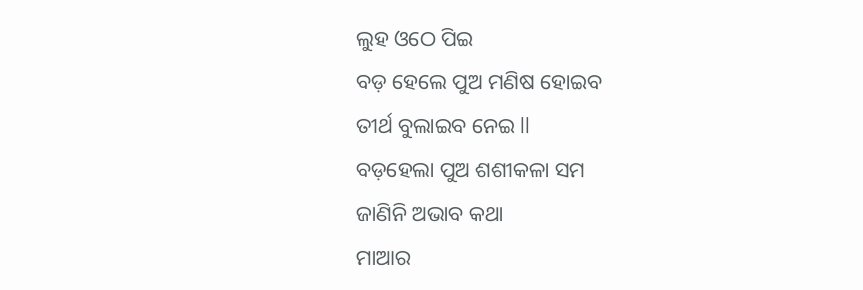ଲୁହ ଓଠେ ପିଇ
ବଡ଼ ହେଲେ ପୁଅ ମଣିଷ ହୋଇବ
ତୀର୍ଥ ବୁଲାଇବ ନେଇ ll
ବଡ଼ହେଲା ପୁଅ ଶଶୀକଳା ସମ
ଜାଣିନି ଅଭାବ କଥା
ମାଆର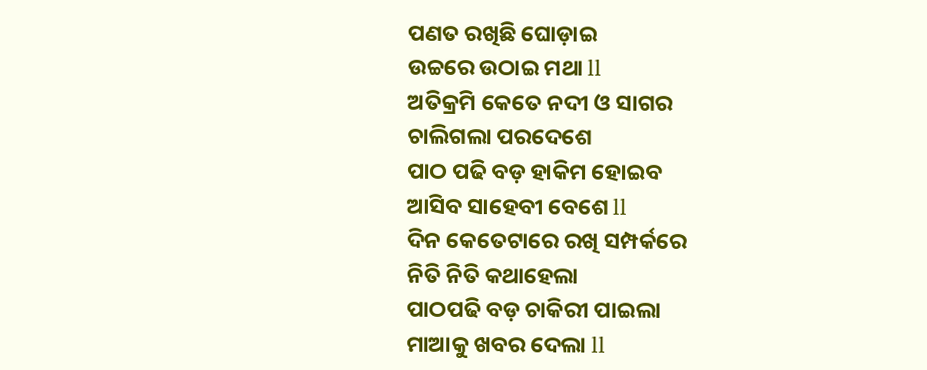ପଣତ ରଖିଛି ଘୋଡ଼ାଇ
ଉଚ୍ଚରେ ଉଠାଇ ମଥା ll
ଅତିକ୍ରମି କେତେ ନଦୀ ଓ ସାଗର
ଚାଲିଗଲା ପରଦେଶେ
ପାଠ ପଢି ବଡ଼ ହାକିମ ହୋଇବ
ଆସିବ ସାହେବୀ ବେଶେ ll
ଦିନ କେତେଟାରେ ରଖି ସମ୍ପର୍କରେ
ନିତି ନିତି କଥାହେଲା
ପାଠପଢି ବଡ଼ ଚାକିରୀ ପାଇଲା
ମାଆକୁ ଖବର ଦେଲା ll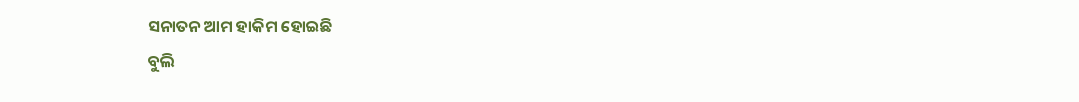ସନାତନ ଆମ ହାକିମ ହୋଇଛି
ବୁଲି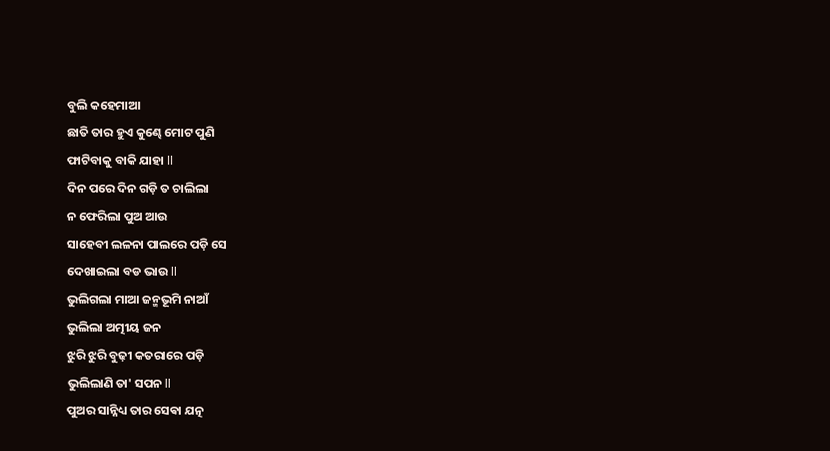ବୁଲି କହେମାଆ
ଛାତି ତାର ହୁଏ କୁଣ୍ଢେ ମୋଟ ପୁଣି
ଫାଟିବାକୁ ବାକି ଯାହା ll
ଦିନ ପରେ ଦିନ ଗଡ଼ି ତ ଚାଲିଲା
ନ ଫେରିଲା ପୁଅ ଆଉ
ସାହେବୀ ଲଳନା ପାଲରେ ପଡ଼ି ସେ
ଦେଖାଇଲା ବଡ ଭାଉ ll
ଭୁଲିଗଲା ମାଆ ଜନ୍ମଭୂମି ନାଆଁ
ଭୁଲିଲା ଅତ୍ମୀୟ ଜନ
ଝୁରି ଝୁରି ବୁଢ଼ୀ କତରାରେ ପଡ଼ି
ଭୁଲିଲାଣି ତା' ସପନ ll
ପୁଅର ସାନ୍ନିଧ୍ୟ ତାର ସେଵା ଯତ୍ନ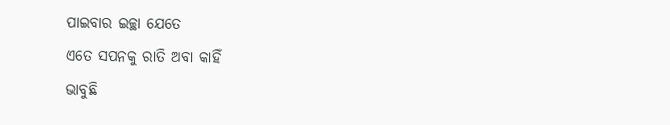ପାଇବାର ଇଚ୍ଛା ଯେତେ
ଏତେ ସପନକୁ ରାତି ଅବା କାହିଁ
ଭାବୁଛି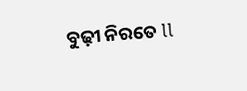ବୁଢ଼ୀ ନିରତେ ll